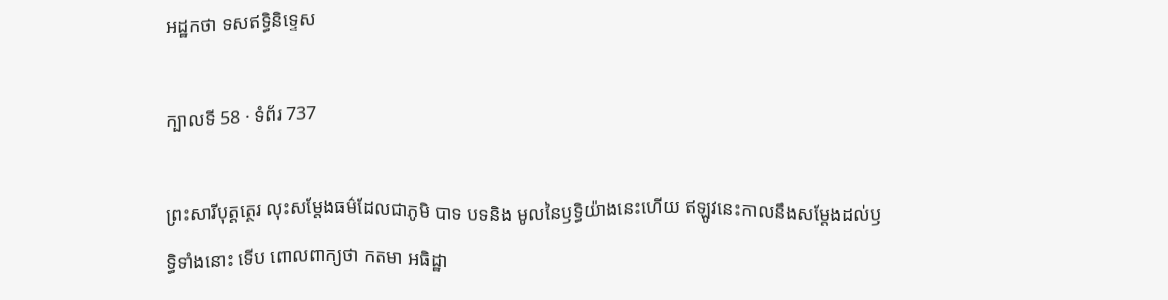អដ្ឋកថា ទសឥទ្ធិនិទ្ទេស

ក្បាលទី 58 · ទំព័រ 737

ព្រះសារីបុត្តត្ថេរ លុះសម្តែងធម៌ដែលជាភូមិ បាទ បទនិង មូលនៃឫទ្ធិយ៉ាងនេះហើយ ឥឡូវនេះកាលនឹងសម្តែងដល់ឫទ្ធិទាំងនោះ ទើប ពោលពាក្យថា កតមា អធិដ្ឋា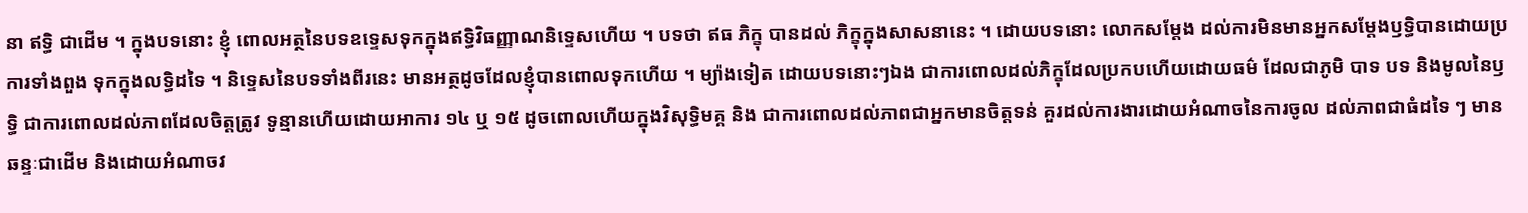នា ឥទ្ធិ ជាដើម ។ ក្នុងបទនោះ ខ្ញុំ ពោលអត្ថនៃបទឧទ្ទេសទុកក្នុងឥទ្ធិវិធញ្ញាណនិទ្ទេសហើយ ។ បទថា ឥធ ភិក្ខុ បានដល់ ភិក្ខុក្នុងសាសនានេះ ។ ដោយបទនោះ លោកសម្តែង ដល់ការមិនមានអ្នកសម្តែងឫទ្ធិបានដោយប្រការទាំងពួង ទុកក្នុងលទ្ធិដទៃ ។ និទ្ទេសនៃបទទាំងពីរនេះ មានអត្ថដូចដែលខ្ញុំបានពោលទុកហើយ ។ ម្យ៉ាងទៀត ដោយបទនោះៗឯង ជាការពោលដល់ភិក្ខុដែលប្រកបហើយដោយធម៌ ដែលជាភូមិ បាទ បទ និងមូលនៃឫទ្ធិ ជាការពោលដល់ភាពដែលចិត្តត្រូវ ទូន្មានហើយដោយអាការ ១៤ ឬ ១៥ ដូចពោលហើយក្នុងវិសុទ្ធិមគ្គ និង ជាការពោលដល់ភាពជាអ្នកមានចិត្តទន់ គួរដល់ការងារដោយអំណាចនៃការចូល ដល់ភាពជាធំដទៃ ៗ មានឆន្ទៈជាដើម និងដោយអំណាចវ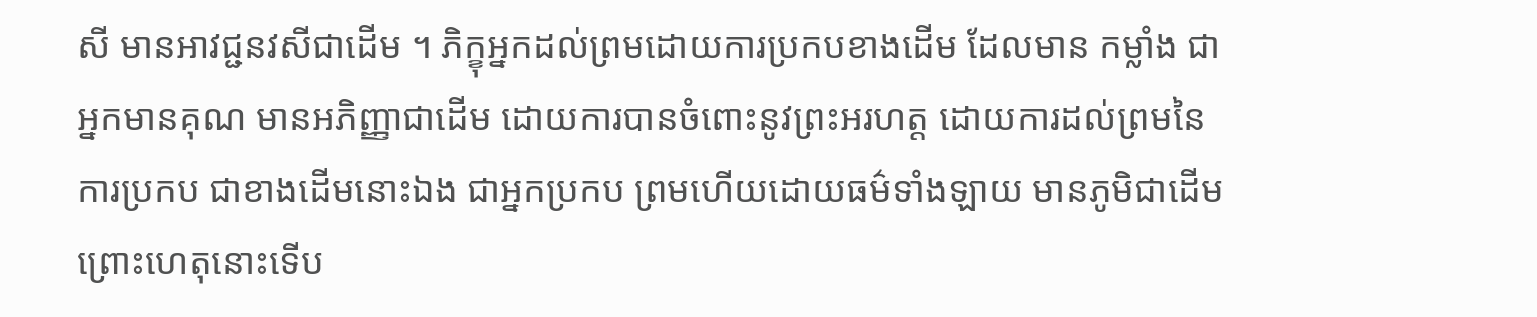សី មានអាវជ្ជនវសីជាដើម ។ ភិក្ខុអ្នកដល់ព្រមដោយការប្រកបខាងដើម ដែលមាន កម្លាំង ជាអ្នកមានគុណ មានអភិញ្ញាជាដើម ដោយការបានចំពោះនូវព្រះអរហត្ត ដោយការដល់ព្រមនៃការប្រកប ជាខាងដើមនោះឯង ជាអ្នកប្រកប ព្រមហើយដោយធម៌ទាំងឡាយ មានភូមិជាដើម ព្រោះហេតុនោះទើប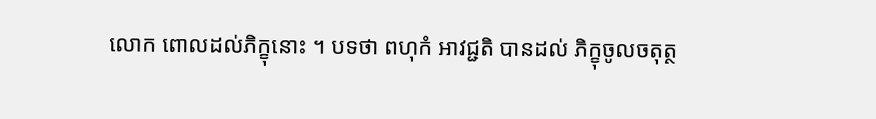លោក ពោលដល់ភិក្ខុនោះ ។ បទថា ពហុកំ អាវជ្ជតិ បានដល់ ភិក្ខុចូលចតុត្ថ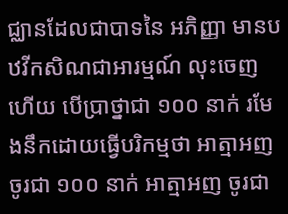ជ្ឈានដែលជាបាទនៃ អភិញ្ញា មានបឋវីកសិណជាអារម្មណ៍ លុះចេញហើយ បើប្រាថ្នាជា ១០០ នាក់ រមែងនឹកដោយធ្វើបរិកម្មថា អាត្មាអញចូរជា ១០០ នាក់ អាត្មាអញ ចូរជា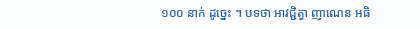១០០ នាក់ ដូច្នេះ ។ បទថា អាវជ្ជិត្វា ញាណេន អធិ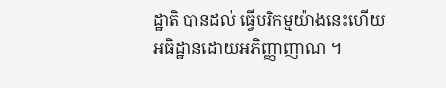ដ្ឋាតិ បានដល់ ធ្វើបរិកម្មយ៉ាងនេះហើយ អធិដ្ឋានដោយអភិញ្ញាញាណ ។